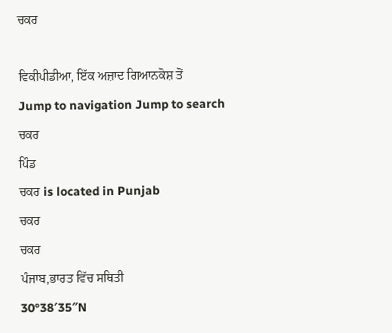ਚਕਰ

ਵਿਕੀਪੀਡੀਆ, ਇੱਕ ਅਜ਼ਾਦ ਗਿਆਨਕੋਸ਼ ਤੋਂ
Jump to navigation Jump to search
ਚਕਰ
ਪਿੰਡ
ਚਕਰ is located in Punjab
ਚਕਰ
ਚਕਰ
ਪੰਜਾਬ,ਭਾਰਤ ਵਿੱਚ ਸਥਿਤੀ
30°38′35″N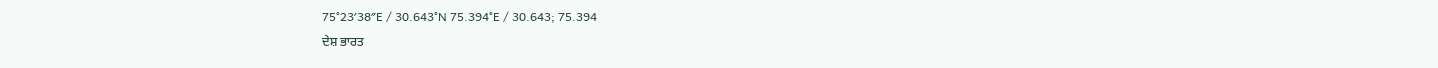75°23′38″E / 30.643°N 75.394°E / 30.643; 75.394
ਦੇਸ਼ ਭਾਰਤ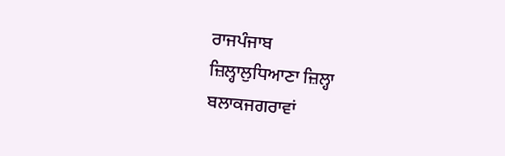ਰਾਜਪੰਜਾਬ
ਜ਼ਿਲ੍ਹਾਲੁਧਿਆਣਾ ਜ਼ਿਲ੍ਹਾ
ਬਲਾਕਜਗਰਾਵਾਂ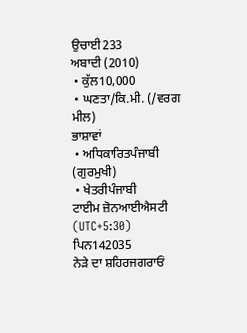ਉਚਾਈ233
ਅਬਾਦੀ (2010)
 • ਕੁੱਲ10,000
 • ਘਣਤਾ/ਕਿ.ਮੀ. (/ਵਰਗ ਮੀਲ)
ਭਾਸ਼ਾਵਾਂ
 • ਅਧਿਕਾਰਿਤਪੰਜਾਬੀ (ਗੁਰਮੁਖੀ)
 • ਖੇਤਰੀਪੰਜਾਬੀ
ਟਾਈਮ ਜ਼ੋਨਆਈਐਸਟੀ (UTC+5:30)
ਪਿਨ142035
ਨੇੜੇ ਦਾ ਸ਼ਹਿਰਜਗਰਾਓਂ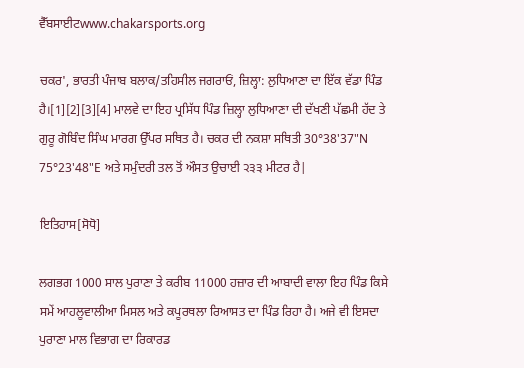ਵੈੱਬਸਾਈਟwww.chakarsports.org

ਚਕਰ', ਭਾਰਤੀ ਪੰਜਾਬ ਬਲਾਕ/ਤਹਿਸੀਲ ਜਗਰਾਓਂ, ਜ਼ਿਲ੍ਹਾ: ਲੁਧਿਆਣਾ ਦਾ ਇੱਕ ਵੱਡਾ ਪਿੰਡ ਹੈ।[1][2][3][4] ਮਾਲਵੇ ਦਾ ਇਹ ਪ੍ਰਸਿੱਧ ਪਿੰਡ ਜ਼ਿਲ੍ਹਾ ਲੁਧਿਆਣਾ ਦੀ ਦੱਖਣੀ ਪੱਛਮੀ ਹੱਦ ਤੇ ਗੁਰੂ ਗੋਬਿੰਦ ਸਿੰਘ ਮਾਰਗ ਉੱਪਰ ਸਥਿਤ ਹੈ। ਚਕਰ ਦੀ ਨਕਸ਼ਾ ਸਥਿਤੀ 30°38'37"N 75°23'48"E ਅਤੇ ਸਮੁੰਦਰੀ ਤਲ ਤੋਂ ਔਸਤ ਉਚਾਈ ੨੩੩ ਮੀਟਰ ਹੈ|

ਇਤਿਹਾਸ[ਸੋਧੋ]

ਲਗਭਗ 1000 ਸਾਲ ਪੁਰਾਣਾ ਤੇ ਕਰੀਬ 11000 ਹਜ਼ਾਰ ਦੀ ਆਬਾਦੀ ਵਾਲਾ ਇਹ ਪਿੰਡ ਕਿਸੇ ਸਮੇਂ ਆਹਲੂਵਾਲੀਆ ਮਿਸਲ ਅਤੇ ਕਪੂਰਥਲਾ ਰਿਆਸਤ ਦਾ ਪਿੰਡ ਰਿਹਾ ਹੈ। ਅਜੇ ਵੀ ਇਸਦਾ ਪੁਰਾਣਾ ਮਾਲ ਵਿਭਾਗ ਦਾ ਰਿਕਾਰਡ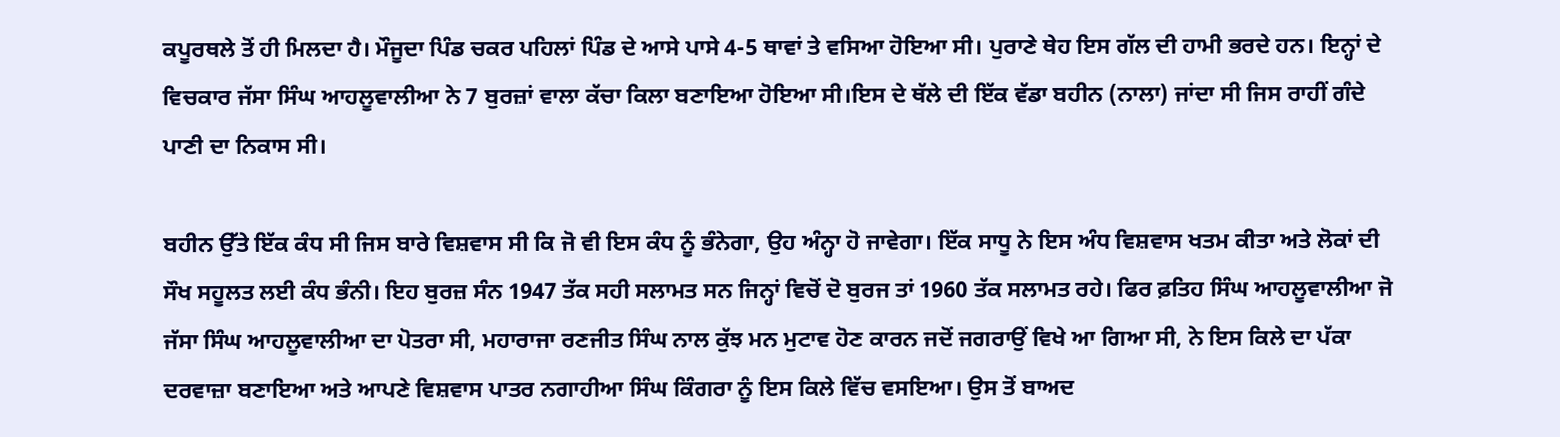ਕਪੂਰਥਲੇ ਤੋਂ ਹੀ ਮਿਲਦਾ ਹੈ। ਮੌਜੂਦਾ ਪਿੰਡ ਚਕਰ ਪਹਿਲਾਂ ਪਿੰਡ ਦੇ ਆਸੇ ਪਾਸੇ 4-5 ਥਾਵਾਂ ਤੇ ਵਸਿਆ ਹੋਇਆ ਸੀ। ਪੁਰਾਣੇ ਥੇਹ ਇਸ ਗੱਲ ਦੀ ਹਾਮੀ ਭਰਦੇ ਹਨ। ਇਨ੍ਹਾਂ ਦੇ ਵਿਚਕਾਰ ਜੱਸਾ ਸਿੰਘ ਆਹਲੂਵਾਲੀਆ ਨੇ 7 ਬੁਰਜ਼ਾਂ ਵਾਲਾ ਕੱਚਾ ਕਿਲਾ ਬਣਾਇਆ ਹੋਇਆ ਸੀ।ਇਸ ਦੇ ਥੱਲੇ ਦੀ ਇੱਕ ਵੱਡਾ ਬਹੀਨ (ਨਾਲਾ) ਜਾਂਦਾ ਸੀ ਜਿਸ ਰਾਹੀਂ ਗੰਦੇ ਪਾਣੀ ਦਾ ਨਿਕਾਸ ਸੀ।

ਬਹੀਨ ਉੱਤੇ ਇੱਕ ਕੰਧ ਸੀ ਜਿਸ ਬਾਰੇ ਵਿਸ਼ਵਾਸ ਸੀ ਕਿ ਜੋ ਵੀ ਇਸ ਕੰਧ ਨੂੰ ਭੰਨੇਗਾ, ਉਹ ਅੰਨ੍ਹਾ ਹੋ ਜਾਵੇਗਾ। ਇੱਕ ਸਾਧੂ ਨੇ ਇਸ ਅੰਧ ਵਿਸ਼ਵਾਸ ਖਤਮ ਕੀਤਾ ਅਤੇ ਲੋਕਾਂ ਦੀ ਸੌਖ ਸਹੂਲਤ ਲਈ ਕੰਧ ਭੰਨੀ। ਇਹ ਬੁਰਜ਼ ਸੰਨ 1947 ਤੱਕ ਸਹੀ ਸਲਾਮਤ ਸਨ ਜਿਨ੍ਹਾਂ ਵਿਚੋਂ ਦੋ ਬੁਰਜ ਤਾਂ 1960 ਤੱਕ ਸਲਾਮਤ ਰਹੇ। ਫਿਰ ਫ਼ਤਿਹ ਸਿੰਘ ਆਹਲੂਵਾਲੀਆ ਜੋ ਜੱਸਾ ਸਿੰਘ ਆਹਲੂਵਾਲੀਆ ਦਾ ਪੋਤਰਾ ਸੀ, ਮਹਾਰਾਜਾ ਰਣਜੀਤ ਸਿੰਘ ਨਾਲ ਕੁੱਝ ਮਨ ਮੁਟਾਵ ਹੋਣ ਕਾਰਨ ਜਦੋਂ ਜਗਰਾਉਂ ਵਿਖੇ ਆ ਗਿਆ ਸੀ, ਨੇ ਇਸ ਕਿਲੇ ਦਾ ਪੱਕਾ ਦਰਵਾਜ਼ਾ ਬਣਾਇਆ ਅਤੇ ਆਪਣੇ ਵਿਸ਼ਵਾਸ ਪਾਤਰ ਨਗਾਹੀਆ ਸਿੰਘ ਕਿੰਗਰਾ ਨੂੰ ਇਸ ਕਿਲੇ ਵਿੱਚ ਵਸਇਆ। ਉਸ ਤੋਂ ਬਾਅਦ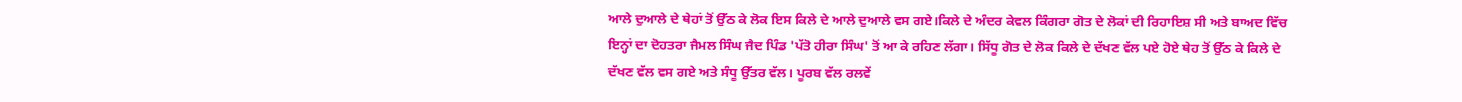ਆਲੇ ਦੁਆਲੇ ਦੇ ਥੇਹਾਂ ਤੋਂ ਉੱਠ ਕੇ ਲੋਕ ਇਸ ਕਿਲੇ ਦੇ ਆਲੇ ਦੁਆਲੇ ਵਸ ਗਏ।ਕਿਲੇ ਦੇ ਅੰਦਰ ਕੇਵਲ ਕਿੰਗਰਾ ਗੋਤ ਦੇ ਲੋਕਾਂ ਦੀ ਰਿਹਾਇਸ਼ ਸੀ ਅਤੇ ਬਾਅਦ ਵਿੱਚ ਇਨ੍ਹਾਂ ਦਾ ਦੋਹਤਰਾ ਜੈਮਲ ਸਿੰਘ ਜੈਦ ਪਿੰਡ 'ਪੱਤੋ ਹੀਰਾ ਸਿੰਘ' ਤੋਂ ਆ ਕੇ ਰਹਿਣ ਲੱਗਾ। ਸਿੱਧੂ ਗੋਤ ਦੇ ਲੋਕ ਕਿਲੇ ਦੇ ਦੱਖਣ ਵੱਲ ਪਏ ਹੋਏ ਥੇਹ ਤੋਂ ਉੱਠ ਕੇ ਕਿਲੇ ਦੇ ਦੱਖਣ ਵੱਲ ਵਸ ਗਏ ਅਤੇ ਸੰਧੂ ਉੱਤਰ ਵੱਲ। ਪੂਰਬ ਵੱਲ ਰਲਵੇਂ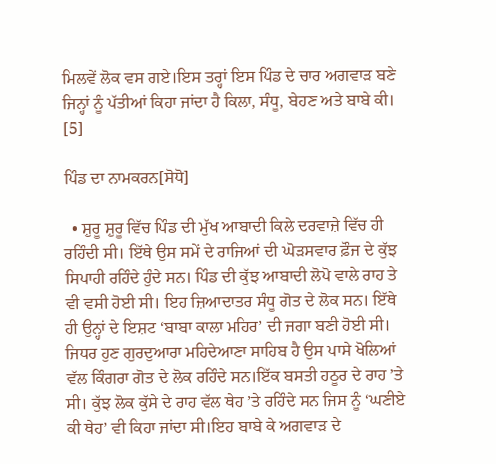ਮਿਲਵੇਂ ਲੋਕ ਵਸ ਗਏ।ਇਸ ਤਰ੍ਹਾਂ ਇਸ ਪਿੰਡ ਦੇ ਚਾਰ ਅਗਵਾੜ ਬਣੇ ਜਿਨ੍ਹਾਂ ਨੂੰ ਪੱਤੀਆਂ ਕਿਹਾ ਜਾਂਦਾ ਹੈ ਕਿਲਾ, ਸੰਧੂ, ਬੇਹਣ ਅਤੇ ਬਾਬੇ ਕੀ। [5]

ਪਿੰਡ ਦਾ ਨਾਮਕਰਨ[ਸੋਧੋ]

  • ਸ਼ੁਰੂ ਸ਼ੁਰੂ ਵਿੱਚ ਪਿੰਡ ਦੀ ਮੁੱਖ ਆਬਾਦੀ ਕਿਲੇ ਦਰਵਾਜ਼ੇ ਵਿੱਚ ਹੀ ਰਹਿੰਦੀ ਸੀ। ਇੱਥੇ ਉਸ ਸਮੇਂ ਦੇ ਰਾਜਿਆਂ ਦੀ ਘੋੜਸਵਾਰ ਫ਼ੌਜ ਦੇ ਕੁੱਝ ਸਿਪਾਹੀ ਰਹਿੰਦੇ ਹੁੰਦੇ ਸਨ। ਪਿੰਡ ਦੀ ਕੁੱਝ ਆਬਾਦੀ ਲੋਪੋ ਵਾਲੇ ਰਾਹ ਤੇ ਵੀ ਵਸੀ ਹੋਈ ਸੀ। ਇਹ ਜ਼ਿਆਦਾਤਰ ਸੰਧੂ ਗੋਤ ਦੇ ਲੋਕ ਸਨ। ਇੱਥੇ ਹੀ ਉਨ੍ਹਾਂ ਦੇ ਇਸ਼ਟ ‘ਬਾਬਾ ਕਾਲਾ ਮਹਿਰ’ ਦੀ ਜਗਾ ਬਣੀ ਹੋਈ ਸੀ। ਜਿਧਰ ਹੁਣ ਗੁਰਦੁਆਰਾ ਮਹਿਦੇਆਣਾ ਸਾਹਿਬ ਹੈ ਉਸ ਪਾਸੇ ਖੋਲਿਆਂ ਵੱਲ ਕਿੰਗਰਾ ਗੋਤ ਦੇ ਲੋਕ ਰਹਿੰਦੇ ਸਨ।ਇੱਕ ਬਸਤੀ ਹਠੂਰ ਦੇ ਰਾਹ ’ਤੇ ਸੀ। ਕੁੱਝ ਲੋਕ ਕੁੱਸੇ ਦੇ ਰਾਹ ਵੱਲ ਥੇਹ ’ਤੇ ਰਹਿੰਦੇ ਸਨ ਜਿਸ ਨੂੰ ‘ਘਣੀਏ ਕੀ ਥੇਹ’ ਵੀ ਕਿਹਾ ਜਾਂਦਾ ਸੀ।ਇਹ ਬਾਬੇ ਕੇ ਅਗਵਾੜ ਦੇ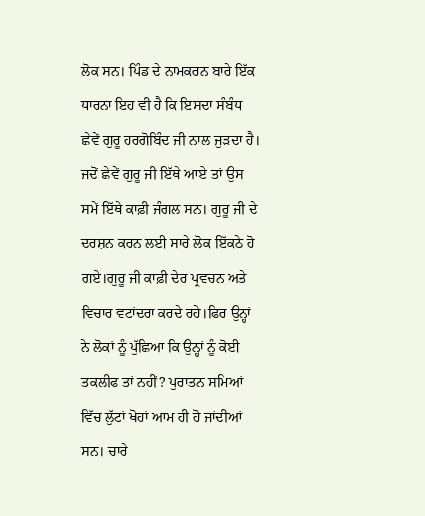ਲੋਕ ਸਨ। ਪਿੰਡ ਦੇ ਨਾਮਕਰਨ ਬਾਰੇ ਇੱਕ ਧਾਰਨਾ ਇਹ ਵੀ ਹੈ ਕਿ ਇਸਦਾ ਸੰਬੰਧ ਛੇਵੇਂ ਗੁਰੂ ਹਰਗੋਬਿੰਦ ਜੀ ਨਾਲ ਜੁੜਦਾ ਹੈ। ਜਦੋਂ ਛੇਵੇਂ ਗੁਰੂ ਜੀ ਇੱਥੇ ਆਏ ਤਾਂ ਉਸ ਸਮੇਂ ਇੱਥੇ ਕਾਫ਼ੀ ਜੰਗਲ ਸਨ। ਗੁਰੂ ਜੀ ਦੇ ਦਰਸ਼ਨ ਕਰਨ ਲਈ ਸਾਰੇ ਲੋਕ ਇੱਕਠੇ ਹੋ ਗਏ।ਗੁਰੂ ਜੀ ਕਾਫ਼ੀ ਦੇਰ ਪ੍ਰਵਚਨ ਅਤੇ ਵਿਚਾਰ ਵਟਾਂਦਰਾ ਕਰਦੇ ਰਹੇ।ਫਿਰ ਉਨ੍ਹਾਂ ਨੇ ਲੋਕਾਂ ਨੂੰ ਪੁੱਛਿਆ ਕਿ ਉਨ੍ਹਾਂ ਨੂੰ ਕੋਈ ਤਕਲੀਫ ਤਾਂ ਨਹੀਂ? ਪੁਰਾਤਨ ਸਮਿਆਂ ਵਿੱਚ ਲੁੱਟਾਂ ਖੋਹਾਂ ਆਮ ਹੀ ਹੋ ਜਾਂਦੀਆਂ ਸਨ। ਚਾਰੇ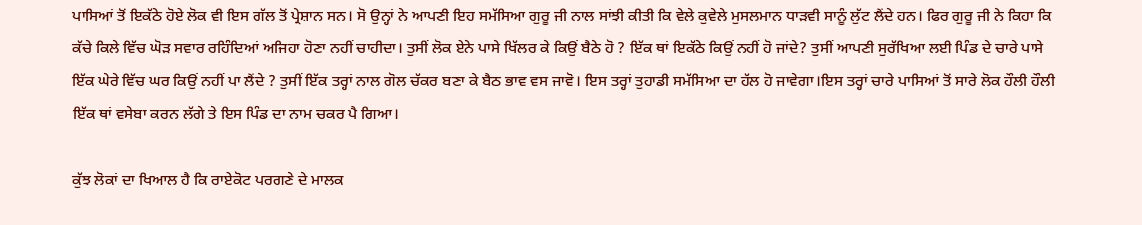ਪਾਸਿਆਂ ਤੋਂ ਇਕੱਠੇ ਹੋਏ ਲੋਕ ਵੀ ਇਸ ਗੱਲ ਤੋਂ ਪ੍ਰੇਸ਼ਾਨ ਸਨ। ਸੋ ਉਨ੍ਹਾਂ ਨੇ ਆਪਣੀ ਇਹ ਸਮੱਸਿਆ ਗੁਰੂ ਜੀ ਨਾਲ ਸਾਂਝੀ ਕੀਤੀ ਕਿ ਵੇਲੇ ਕੁਵੇਲੇ ਮੁਸਲਮਾਨ ਧਾੜਵੀ ਸਾਨੂੰ ਲੁੱਟ ਲੈਂਦੇ ਹਨ। ਫਿਰ ਗੁਰੂ ਜੀ ਨੇ ਕਿਹਾ ਕਿ ਕੱਚੇ ਕਿਲੇ ਵਿੱਚ ਘੋੜ ਸਵਾਰ ਰਹਿੰਦਿਆਂ ਅਜਿਹਾ ਹੋਣਾ ਨਹੀਂ ਚਾਹੀਦਾ। ਤੁਸੀਂ ਲੋਕ ਏਨੇ ਪਾਸੇ ਖਿੱਲਰ ਕੇ ਕਿਉਂ ਬੈਠੇ ਹੋ ? ਇੱਕ ਥਾਂ ਇਕੱਠੇ ਕਿਉਂ ਨਹੀਂ ਹੋ ਜਾਂਦੇ? ਤੁਸੀਂ ਆਪਣੀ ਸੁਰੱਖਿਆ ਲਈ ਪਿੰਡ ਦੇ ਚਾਰੇ ਪਾਸੇ ਇੱਕ ਘੇਰੇ ਵਿੱਚ ਘਰ ਕਿਉਂ ਨਹੀਂ ਪਾ ਲੈਂਦੇ ? ਤੁਸੀਂ ਇੱਕ ਤਰ੍ਹਾਂ ਨਾਲ ਗੋਲ ਚੱਕਰ ਬਣਾ ਕੇ ਬੈਠ ਭਾਵ ਵਸ ਜਾਵੋ। ਇਸ ਤਰ੍ਹਾਂ ਤੁਹਾਡੀ ਸਮੱਸਿਆ ਦਾ ਹੱਲ ਹੋ ਜਾਵੇਗਾ।ਇਸ ਤਰ੍ਹਾਂ ਚਾਰੇ ਪਾਸਿਆਂ ਤੋਂ ਸਾਰੇ ਲੋਕ ਹੌਲੀ ਹੌਲੀ ਇੱਕ ਥਾਂ ਵਸੇਬਾ ਕਰਨ ਲੱਗੇ ਤੇ ਇਸ ਪਿੰਡ ਦਾ ਨਾਮ ਚਕਰ ਪੈ ਗਿਆ।

ਕੁੱਝ ਲੋਕਾਂ ਦਾ ਖਿਆਲ ਹੈ ਕਿ ਰਾਏਕੋਟ ਪਰਗਣੇ ਦੇ ਮਾਲਕ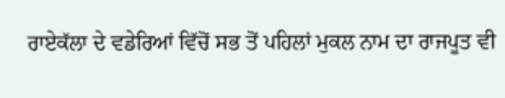ਰਾਏਕੱਲਾ ਦੇ ਵਡੇਰਿਆਂ ਵਿੱਚੋਂ ਸਭ ਤੋਂ ਪਹਿਲਾਂ ਮੁਕਲ ਨਾਮ ਦਾ ਰਾਜਪੂਤ ਵੀ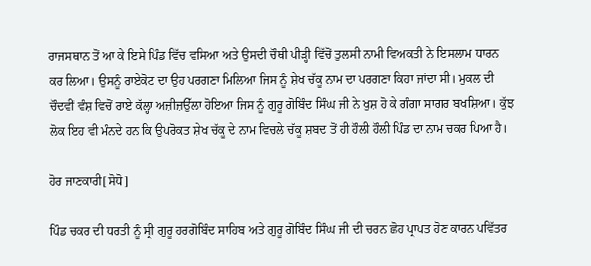ਰਾਜਸਥਾਨ ਤੋਂ ਆ ਕੇ ਇਸੇ ਪਿੰਡ ਵਿੱਚ ਵਸਿਆ ਅਤੇ ਉਸਦੀ ਚੌਥੀ ਪੀੜ੍ਹੀ ਵਿੱਚੋਂ ਤੁਲਸੀ ਨਾਮੀ ਵਿਅਕਤੀ ਨੇ ਇਸਲਾਮ ਧਾਰਨ ਕਰ ਲਿਆ। ਉਸਨੂੰ ਰਾਏਕੋਟ ਦਾ ਉਹ ਪਰਗਣਾ ਮਿਲਿਆ ਜਿਸ ਨੂੰ ਸ਼ੇਖ ਚੱਕੂ ਨਾਮ ਦਾ ਪਰਗਣਾ ਕਿਹਾ ਜਾਂਦਾ ਸੀ। ਮੁਕਲ ਦੀ ਚੌਦਵੀਂ ਵੰਸ਼ ਵਿਚੋਂ ਰਾਏ ਕੱਲ੍ਹਾ ਅਜ਼ੀਜ਼ਉੱਲਾ ਹੋਇਆ ਜਿਸ ਨੂੰ ਗੁਰੂ ਗੋਬਿੰਦ ਸਿੰਘ ਜੀ ਨੇ ਖੁਸ਼ ਹੋ ਕੇ ਗੰਗਾ ਸਾਗਰ ਬਖਸ਼ਿਆ। ਕੁੱਝ ਲੋਕ ਇਹ ਵੀ ਮੰਨਦੇ ਹਨ ਕਿ ਉਪਰੋਕਤ ਸ਼ੇਖ ਚੱਕੂ ਦੇ ਨਾਮ ਵਿਚਲੇ ਚੱਕੂ ਸ਼ਬਦ ਤੋਂ ਹੀ ਹੌਲੀ ਹੌਲੀ ਪਿੰਡ ਦਾ ਨਾਮ ਚਕਰ ਪਿਆ ਹੈ।

ਹੋਰ ਜਾਣਕਾਰੀ[ਸੋਧੋ]

ਪਿੰਡ ਚਕਰ ਦੀ ਧਰਤੀ ਨੂੰ ਸ੍ਰੀ ਗੁਰੂ ਹਰਗੋਬਿੰਦ ਸਾਹਿਬ ਅਤੇ ਗੁਰੂ ਗੋਬਿੰਦ ਸਿੰਘ ਜੀ ਦੀ ਚਰਨ ਛੋਹ ਪ੍ਰਾਪਤ ਹੋਣ ਕਾਰਨ ਪਵਿੱਤਰ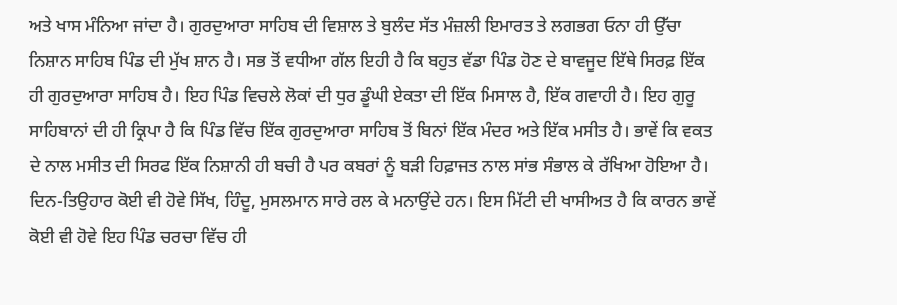ਅਤੇ ਖਾਸ ਮੰਨਿਆ ਜਾਂਦਾ ਹੈ। ਗੁਰਦੁਆਰਾ ਸਾਹਿਬ ਦੀ ਵਿਸ਼ਾਲ ਤੇ ਬੁਲੰਦ ਸੱਤ ਮੰਜ਼ਲੀ ਇਮਾਰਤ ਤੇ ਲਗਭਗ ਓਨਾ ਹੀ ਉੱਚਾ ਨਿਸ਼ਾਨ ਸਾਹਿਬ ਪਿੰਡ ਦੀ ਮੁੱਖ ਸ਼ਾਨ ਹੈ। ਸਭ ਤੋਂ ਵਧੀਆ ਗੱਲ ਇਹੀ ਹੈ ਕਿ ਬਹੁਤ ਵੱਡਾ ਪਿੰਡ ਹੋਣ ਦੇ ਬਾਵਜੂਦ ਇੱਥੇ ਸਿਰਫ਼ ਇੱਕ ਹੀ ਗੁਰਦੁਆਰਾ ਸਾਹਿਬ ਹੈ। ਇਹ ਪਿੰਡ ਵਿਚਲੇ ਲੋਕਾਂ ਦੀ ਧੁਰ ਡੂੰਘੀ ਏਕਤਾ ਦੀ ਇੱਕ ਮਿਸਾਲ ਹੈ, ਇੱਕ ਗਵਾਹੀ ਹੈ। ਇਹ ਗੁਰੂ ਸਾਹਿਬਾਨਾਂ ਦੀ ਹੀ ਕ੍ਰਿਪਾ ਹੈ ਕਿ ਪਿੰਡ ਵਿੱਚ ਇੱਕ ਗੁਰਦੁਆਰਾ ਸਾਹਿਬ ਤੋਂ ਬਿਨਾਂ ਇੱਕ ਮੰਦਰ ਅਤੇ ਇੱਕ ਮਸੀਤ ਹੈ। ਭਾਵੇਂ ਕਿ ਵਕਤ ਦੇ ਨਾਲ ਮਸੀਤ ਦੀ ਸਿਰਫ ਇੱਕ ਨਿਸ਼ਾਨੀ ਹੀ ਬਚੀ ਹੈ ਪਰ ਕਬਰਾਂ ਨੂੰ ਬੜੀ ਹਿਫ਼ਾਜਤ ਨਾਲ ਸਾਂਭ ਸੰਭਾਲ ਕੇ ਰੱਖਿਆ ਹੋਇਆ ਹੈ। ਦਿਨ-ਤਿਉਹਾਰ ਕੋਈ ਵੀ ਹੋਵੇ ਸਿੱਖ, ਹਿੰਦੂ, ਮੁਸਲਮਾਨ ਸਾਰੇ ਰਲ ਕੇ ਮਨਾਉਂਦੇ ਹਨ। ਇਸ ਮਿੱਟੀ ਦੀ ਖਾਸੀਅਤ ਹੈ ਕਿ ਕਾਰਨ ਭਾਵੇਂ ਕੋਈ ਵੀ ਹੋਵੇ ਇਹ ਪਿੰਡ ਚਰਚਾ ਵਿੱਚ ਹੀ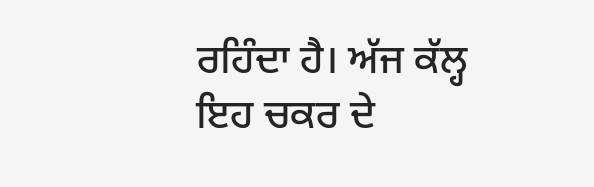ਰਹਿੰਦਾ ਹੈ। ਅੱਜ ਕੱਲ੍ਹ ਇਹ ਚਕਰ ਦੇ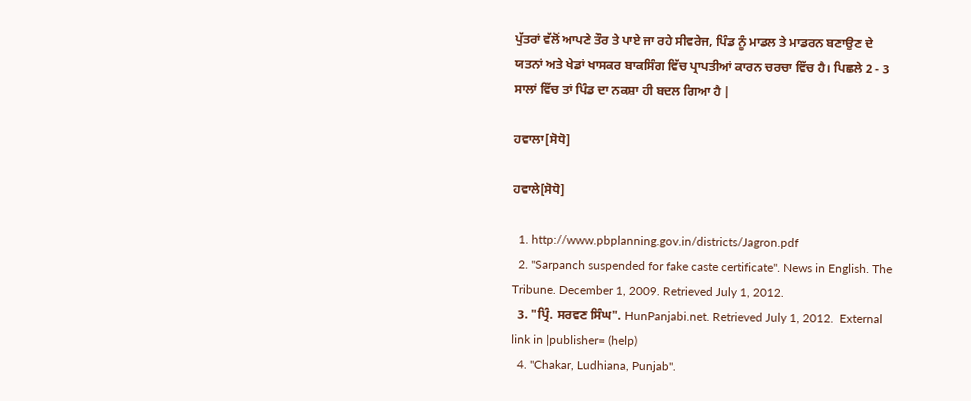ਪੁੱਤਰਾਂ ਵੱਲੋਂ ਆਪਣੇ ਤੌਰ ਤੇ ਪਾਏ ਜਾ ਰਹੇ ਸੀਵਰੇਜ, ਪਿੰਡ ਨੂੰ ਮਾਡਲ ਤੇ ਮਾਡਰਨ ਬਣਾਉਣ ਦੇ ਯਤਨਾਂ ਅਤੇ ਖੇਡਾਂ ਖਾਸਕਰ ਬਾਕਸਿੰਗ ਵਿੱਚ ਪ੍ਰਾਪਤੀਆਂ ਕਾਰਨ ਚਰਚਾ ਵਿੱਚ ਹੈ। ਪਿਛਲੇ 2 - 3 ਸਾਲਾਂ ਵਿੱਚ ਤਾਂ ਪਿੰਡ ਦਾ ਨਕਸ਼ਾ ਹੀ ਬਦਲ ਗਿਆ ਹੈ |

ਹਵਾਲਾ[ਸੋਧੋ]

ਹਵਾਲੇ[ਸੋਧੋ]

  1. http://www.pbplanning.gov.in/districts/Jagron.pdf
  2. "Sarpanch suspended for fake caste certificate". News in English. The Tribune. December 1, 2009. Retrieved July 1, 2012.
  3. "ਪ੍ਰਿੰ. ਸਰਵਣ ਸਿੰਘ". HunPanjabi.net. Retrieved July 1, 2012.  External link in |publisher= (help)
  4. "Chakar, Ludhiana, Punjab".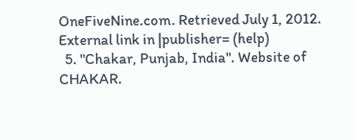OneFiveNine.com. Retrieved July 1, 2012.  External link in |publisher= (help)
  5. "Chakar, Punjab, India". Website of CHAKAR.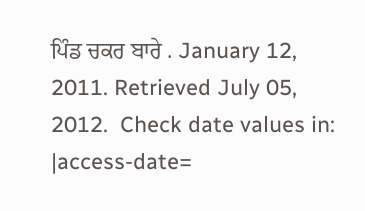ਪਿੰਡ ਚਕਰ ਬਾਰੇ . January 12, 2011. Retrieved July 05, 2012.  Check date values in: |access-date=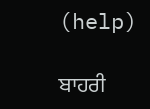(help)

ਬਾਹਰੀ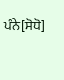ਪੰਨੇ[ਸੋਧੋ]